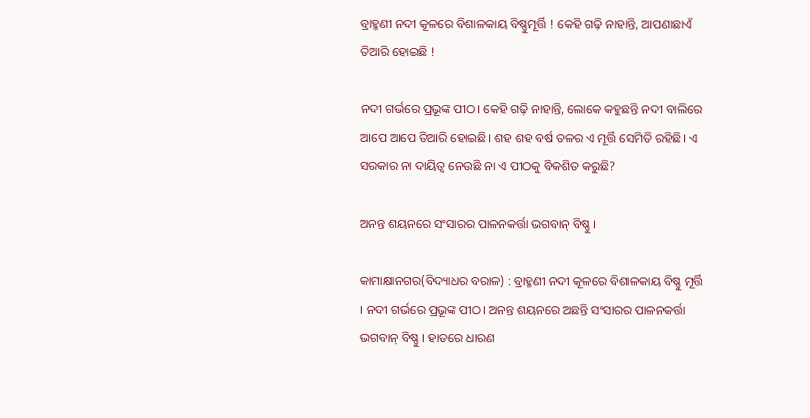ବ୍ରାହ୍ମଣୀ ନଦୀ କୂଳରେ ବିଶାଳକାୟ ବିଷ୍ଣୁମୂର୍ତ୍ତି ! କେହି ଗଢ଼ି ନାହାନ୍ତି, ଆପଣାଛାଏଁ ତିଆରି ହୋଇଛି !

ନଦୀ ଗର୍ଭରେ ପ୍ରଭୂଙ୍କ ପୀଠ। କେହି ଗଢ଼ି ନାହାନ୍ତି, ଲୋକେ କହୁଛନ୍ତି ନଦୀ ବାଲିରେ ଆପେ ଆପେ ତିଆରି ହୋଇଛି। ଶହ ଶହ ବର୍ଷ ତଳର ଏ ମୂର୍ତ୍ତି ସେମିତି ରହିଛି। ଏ ସରକାର ନା ଦାୟିତ୍ୱ ନେଉଛି ନା ଏ ପୀଠକୁ ବିକଶିତ କରୁଛି?

ଅନନ୍ତ ଶୟନରେ ସଂସାରର ପାଳନକର୍ତ୍ତା ଭଗବାନ୍ ବିଷ୍ଣୁ ।

କାମାକ୍ଷାନଗର(ବିଦ୍ୟାଧର ବରାଳ) : ବ୍ରାହ୍ମଣୀ ନଦୀ କୂଳରେ ବିଶାଳକାୟ ବିଷ୍ଣୁ ମୂର୍ତ୍ତି । ନଦୀ ଗର୍ଭରେ ପ୍ରଭୂଙ୍କ ପୀଠ। ଅନନ୍ତ ଶୟନରେ ଅଛନ୍ତି ସଂସାରର ପାଳନକର୍ତ୍ତା ଭଗବାନ୍ ବିଷ୍ଣୁ । ହାତରେ ଧାରଣ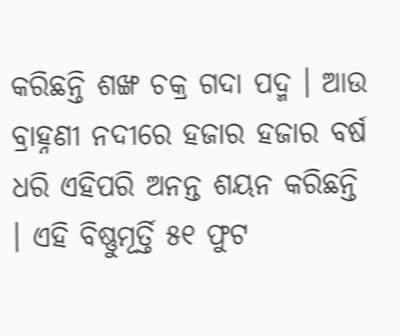କରିଛନ୍ତି ଶଙ୍ଖ ଚକ୍ର ଗଦା ପଦ୍ମ । ଆଉ ବ୍ରାହ୍ନଣୀ ନଦୀରେ ହଜାର ହଜାର ବର୍ଷ ଧରି ଏହିପରି ଅନନ୍ତ ଶୟନ କରିଛନ୍ତି । ଏହି ବିଷ୍ଣୁମୂର୍ତ୍ତି ୫୧ ଫୁଟ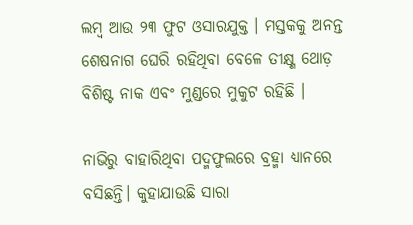ଲମ୍ବ ଆଉ ୨୩ ଫୁଟ ଓସାରଯୁକ୍ତ । ମସ୍ତକକୁ ଅନନ୍ତ ଶେଷନାଗ ଘେରି ରହିଥିବା ବେଳେ ତୀକ୍ଷ୍ଣ ଥୋଡ଼ ବିଶିଷ୍ଟ ନାକ ଏବଂ ମୁଣ୍ଡରେ ମୁକୁଟ ରହିଛି ।

ନାଭିରୁ ବାହାରିଥିବା ପଦ୍ମଫୁଲରେ ବ୍ରହ୍ମା ଧ୍ୟାନରେ ବସିଛନ୍ତି। କୁହାଯାଉଛି ସାରା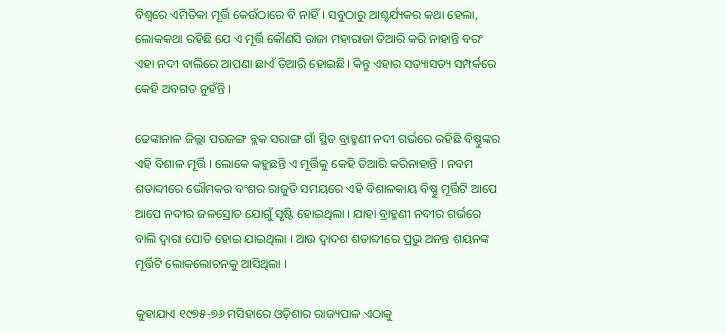ବିଶ୍ୱରେ ଏମିତିକା ମୂର୍ତ୍ତି କେଉଁଠାରେ ବି ନାହିଁ। ସବୁଠାରୁ ଆଶ୍ଚର୍ଯ୍ୟକର କଥା ହେଲା, ଲୋକକଥା ରହିଛି ଯେ ଏ ମୂର୍ତ୍ତି କୌଣସି ରାଜା ମହାରାଜା ତିଆରି କରି ନାହାନ୍ତି ବରଂ ଏହା ନଦୀ ବାଲିରେ ଆପଣା ଛାଏଁ ତିଆରି ହୋଇଛି। କିନ୍ତୁ ଏହାର ସତ୍ୟାସତ୍ୟ ସମ୍ପର୍କରେ କେହି ଅବଗତ ନୁହଁନ୍ତି ।

ଢେଙ୍କାନାଳ ଜିଲ୍ଲା ପରଜଙ୍ଗ ବ୍ଲକ ସରାଙ୍ଗ ଗାଁ ସ୍ଥିତ ବ୍ରାହ୍ମଣୀ ନଦୀ ଗର୍ଭରେ ରହିଛି ବିଷ୍ଣୁଙ୍କର ଏହି ବିଶାଳ ମୂର୍ତ୍ତି । ଲୋକେ କହୁଛନ୍ତି ଏ ମୂର୍ତ୍ତିକୁ କେହି ତିଆରି କରିନାହାନ୍ତି । ନବମ ଶତାବ୍ଦୀରେ ଭୌମକର ବଂଶର ରାଜୁତି ସମୟରେ ଏହି ବିଶାଳକାୟ ବିଷ୍ଣୁ ମୂର୍ତ୍ତିଟି ଆପେ ଆପେ ନଦୀର ଜଳସ୍ରୋତ ଯୋଗୁଁ ସୃଷ୍ଟି ହୋଇଥିଲା । ଯାହା ବ୍ରାହ୍ମଣୀ ନଦୀର ଗର୍ଭରେ ବାଲି ଦ୍ୱାରା ପୋତି ହୋଇ ଯାଇଥିଲା । ଆଉ ଦ୍ୱାଦଶ ଶତାବ୍ଦୀରେ ପ୍ରଭୁ ଅନନ୍ତ ଶୟନଙ୍କ ମୂର୍ତ୍ତିଟି ଲୋକଲୋଚନକୁ ଆସିଥିଲା ।

କୁହାଯାଏ ୧୯୭୫-୭୬ ମସିହାରେ ଓଡ଼ିଶାର ରାଜ୍ୟପାଳ ଏଠାକୁ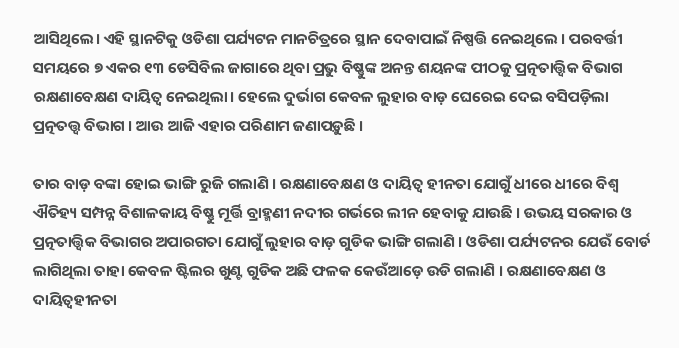ଆସିଥିଲେ। ଏହି ସ୍ଥାନଟିକୁ ଓଡିଶା ପର୍ଯ୍ୟଟନ ମାନଚିତ୍ରରେ ସ୍ଥାନ ଦେବାପାଇଁ ନିଷ୍ପତ୍ତି ନେଇଥିଲେ । ପରବର୍ତ୍ତୀ ସମୟରେ ୭ ଏକର ୧୩ ଡେସିବିଲ ଜାଗାରେ ଥିବା ପ୍ରଭୁ ବିଷ୍ଣୁଙ୍କ ଅନନ୍ତ ଶୟନଙ୍କ ପୀଠକୁ ପ୍ରତ୍ନତାତ୍ତ୍ୱିକ ବିଭାଗ ରକ୍ଷଣାବେକ୍ଷଣ ଦାୟିତ୍ୱ ନେଇଥିଲା। ହେଲେ ଦୁର୍ଭାଗ କେବଳ ଲୁହାର ବାଡ଼ ଘେରେଇ ଦେଇ ବସିପଡ଼ିଲା ପ୍ରତ୍ନତତ୍ତ୍ୱ ବିଭାଗ । ଆଉ ଆଜି ଏହାର ପରିଣାମ ଜଣାପଡ଼ୁଛି ।

ତାର ବାଡ଼ ବଙ୍କା ହୋଇ ଭାଙ୍ଗି ରୁଜି ଗଲାଣି । ରକ୍ଷଣାବେକ୍ଷଣ ଓ ଦାୟିତ୍ୱ ହୀନତା ଯୋଗୁଁ ଧୀରେ ଧୀରେ ବିଶ୍ୱ ଐତିହ୍ୟ ସମ୍ପନ୍ନ ବିଶାଳକାୟ ବିଷ୍ଣୁ ମୂର୍ତ୍ତି ବ୍ରାହ୍ମଣୀ ନଦୀର ଗର୍ଭରେ ଲୀନ ହେବାକୁ ଯାଉଛି । ଉଭୟ ସରକାର ଓ ପ୍ରତ୍ନତାତ୍ତ୍ୱିକ ବିଭାଗର ଅପାରଗତା ଯୋଗୁଁ ଲୁହାର ବାଡ଼ ଗୁଡିକ ଭାଙ୍ଗି ଗଲାଣି । ଓଡିଶା ପର୍ଯ୍ୟଟନର ଯେଉଁ ବୋର୍ଡ ଲାଗିଥିଲା ତାହା କେବଳ ଷ୍ଟିଲର ଖୁଣ୍ଟ ଗୁଡିକ ଅଛି ଫଳକ କେଉଁଆଡ଼େ ଉଡି ଗଲାଣି । ରକ୍ଷଣାବେକ୍ଷଣ ଓ ଦାୟିତ୍ୱହୀନତା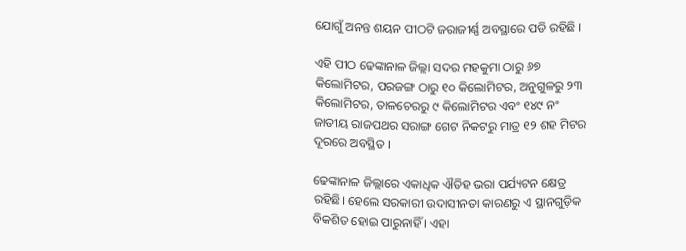ଯୋଗୁଁ ଅନନ୍ତ ଶୟନ ପୀଠଟି ଜରାଜୀର୍ଣ୍ଣ ଅବସ୍ଥାରେ ପଡି ରହିଛି ।

ଏହି ପୀଠ ଢେଙ୍କାନାଳ ଜିଲ୍ଲା ସଦର ମହକୁମା ଠାରୁ ୬୭ କିଲୋମିଟର, ପରଜଙ୍ଗ ଠାରୁ ୧୦ କିଲୋମିଟର, ଅନୁଗୁଳରୁ ୨୩ କିଲୋମିଟର, ତାଳଚେରରୁ ୯ କିଲୋମିଟର ଏବଂ ୧୪୯ ନଂ ଜାତୀୟ ରାଜପଥର ସରାଙ୍ଗ ଗେଟ ନିକଟରୁ ମାତ୍ର ୧୨ ଶହ ମିଟର ଦୂରରେ ଅବସ୍ଥିତ ।

ଢେଙ୍କାନାଳ ଜିଲ୍ଲାରେ ଏକାଧିକ ଐତିହ ଭରା ପର୍ଯ୍ୟଟନ କ୍ଷେତ୍ର ରହିଛି। ହେଲେ ସରକାରୀ ଉଦାସୀନତା କାରଣରୁ ଏ ସ୍ଥାନଗୁଡ଼ିକ ବିକଶିତ ହୋଇ ପାରୁନାହିଁ । ଏହା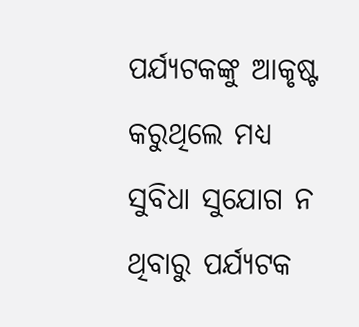ପର୍ଯ୍ୟଟକଙ୍କୁ ଆକୃଷ୍ଟ କରୁଥିଲେ ମଧ୍ୟ ସୁବିଧା ସୁଯୋଗ ନ ଥିବାରୁ ପର୍ଯ୍ୟଟକ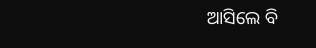ଆସିଲେ ବି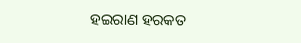ହଇରାଣ ହରକତ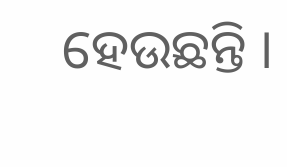ହେଉଛନ୍ତି ।